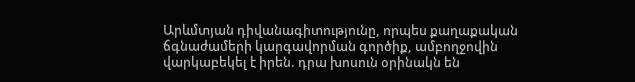Արևմտյան դիվանագիտությունը, որպես քաղաքական ճգնաժամերի կարգավորման գործիք, ամբողջովին վարկաբեկել է իրեն. դրա խոսուն օրինակն են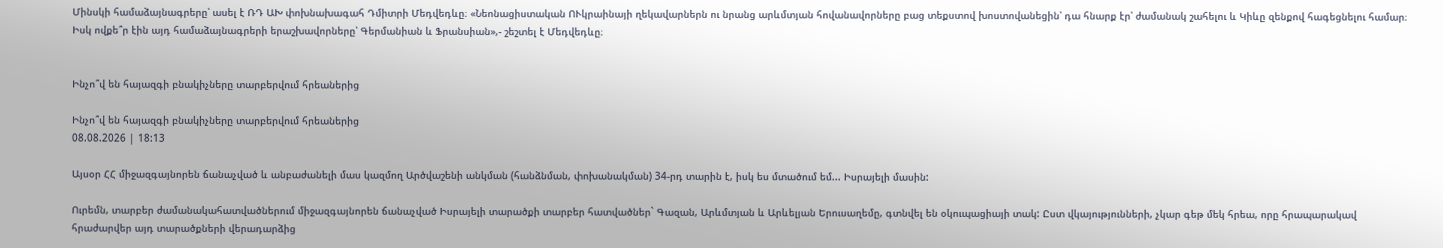Մինսկի համաձայնագրերը՝ ասել է ՌԴ ԱԽ փոխնախագահ Դմիտրի Մեդվեդևը։ «Նեոնացիստական ՈՒկրաինայի ղեկավարներն ու նրանց արևմտյան հովանավորները բաց տեքստով խոստովանեցին՝ դա հնարք էր՝ ժամանակ շահելու և Կիևը զենքով հագեցնելու համար։ Իսկ ովքե՞ր էին այդ համաձայնագրերի երաշխավորները՝ Գերմանիան և Ֆրանսիան»,- շեշտել է Մեդվեդևը։


Ինչո՞վ են հայազգի բնակիչները տարբերվում հրեաներից

Ինչո՞վ են հայազգի բնակիչները տարբերվում հրեաներից
08.08.2026 | 18:13

Այսօր ՀՀ միջազգայնորեն ճանաչված և անբաժանելի մաս կազմող Արծվաշենի անկման (հանձնման, փոխանակման) 34-րդ տարին է, իսկ ես մտածում եմ... Իսրայելի մասին:

Ուրեմն, տարբեր ժամանակահատվածներում միջազգայնորեն ճանաչված Իսրայելի տարածքի տարբեր հատվածներ` Գազան, Արևմտյան և Արևելյան Երուսաղեմը, գտնվել են օկուպացիայի տակ: Ըստ վկայությունների, չկար գեթ մեկ հրեա, որը հրապարակավ հրաժարվեր այդ տարածքների վերադարձից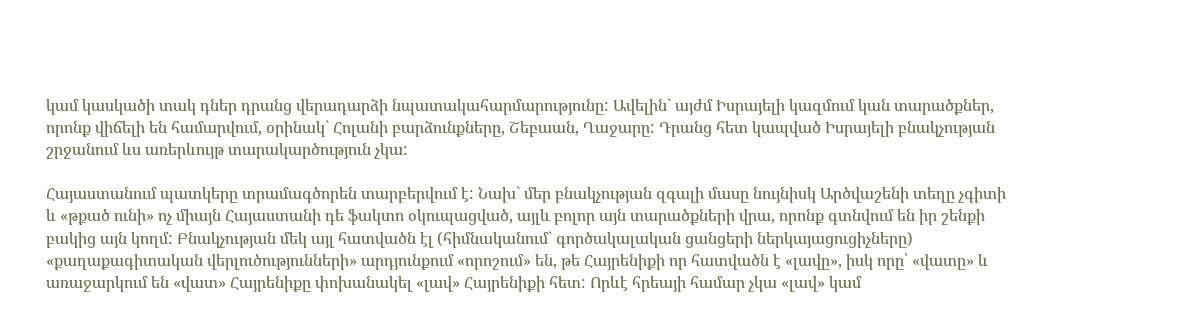կամ կասկածի տակ դներ դրանց վերադարձի նպատակահարմարությունը: Ավելին` այժմ Իսրայելի կազմում կան տարածքներ, որոնք վիճելի են համարվում, օրինակ` Հոլանի բարձունքները, Շեբաան, Ղաջարը: Դրանց հետ կապված Իսրայելի բնակչության շրջանում ևս առերևույթ տարակարծություն չկա:

Հայաստանում պատկերը տրամագծորեն տարբերվում է: Նախ` մեր բնակչության զգալի մասը նույնիսկ Արծվաշենի տեղը չգիտի և «թքած ունի» ոչ միայն Հայաստանի դե ֆակտո օկուպացված, այլև բոլոր այն տարածքների վրա, որոնք գտնվում են իր շենքի բակից այն կողմ: Բնակչության մեկ այլ հատվածն էլ (հիմնականում` գործակալական ցանցերի ներկայացուցիչները) «քաղաքագիտական վերլուծությունների» արդյունքում «որոշում» են, թե Հայրենիքի որ հատվածն է «լավը», իսկ որը՝ «վատը» և առաջարկում են «վատ» Հայրենիքը փոխանակել «լավ» Հայրենիքի հետ: Որևէ հրեայի համար չկա «լավ» կամ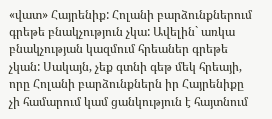«վատ» Հայրենիք: Հոլանի բարձունքներում գրեթե բնակչություն չկա: Ավելին` առկա բնակչության կազմում հրեաներ գրեթե չկան: Սակայն, չեք գտնի գեթ մեկ հրեայի, որը Հոլանի բարձունքներն իր Հայրենիքը չի համարում կամ ցանկություն է հայտնում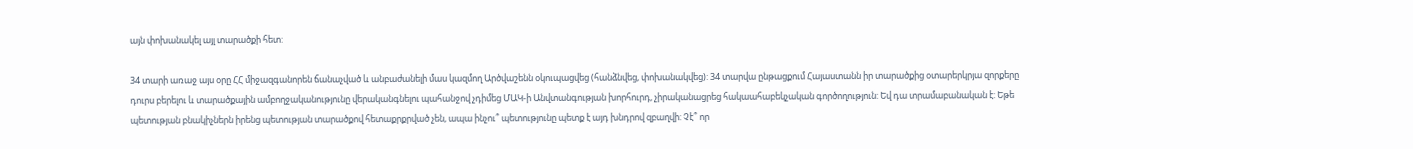այն փոխանակել այլ տարածքի հետ:

34 տարի առաջ այս օրը ՀՀ միջազգանորեն ճանաչված և անբաժանելի մաս կազմող Արծվաշենն օկուպացվեց (հանձնվեց, փոխանակվեց): 34 տարվա ընթացքում Հայաստանն իր տարածքից օտարերկրյա զորքերը դուրս բերելու և տարածքային ամբողջականությունը վերականգնելու պահանջով չդիմեց ՄԱԿ-ի Անվտանգության խորհուրդ, չիրականացրեց հակաահաբեկչական գործողություն: Եվ դա տրամաբանական է: Եթե պետության բնակիչներն իրենց պետության տարածքով հետաքրքրված չեն, ապա ինչու՞ պետությունը պետք է այդ խնդրով զբաղվի: Չէ՞ որ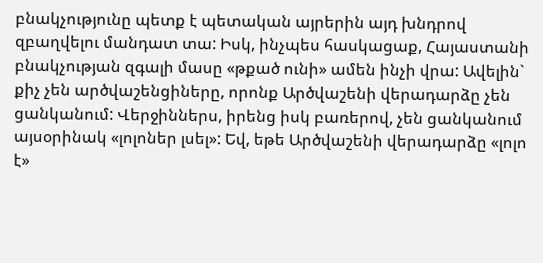բնակչությունը պետք է պետական այրերին այդ խնդրով զբաղվելու մանդատ տա: Իսկ, ինչպես հասկացաք, Հայաստանի բնակչության զգալի մասը «թքած ունի» ամեն ինչի վրա: Ավելին` քիչ չեն արծվաշենցիները, որոնք Արծվաշենի վերադարձը չեն ցանկանում: Վերջիններս, իրենց իսկ բառերով, չեն ցանկանում այսօրինակ «լոլոներ լսել»: Եվ, եթե Արծվաշենի վերադարձը «լոլո է»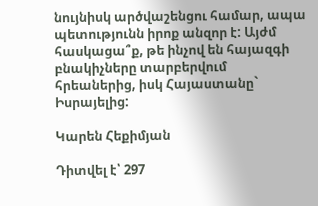նույնիսկ արծվաշենցու համար, ապա պետությունն իրոք անզոր է: Այժմ հասկացա՞ք, թե ինչով են հայազգի բնակիչները տարբերվում հրեաներից, իսկ Հայաստանը` Իսրայելից:

Կարեն Հեքիմյան

Դիտվել է՝ 297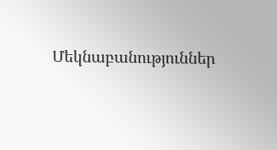Մեկնաբանություններ